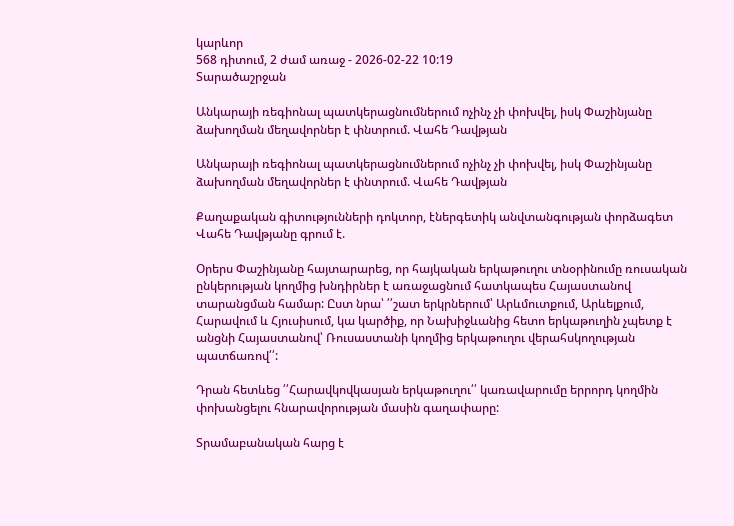կարևոր
568 դիտում, 2 ժամ առաջ - 2026-02-22 10:19
Տարածաշրջան

Անկարայի ռեգիոնալ պատկերացնումներում ոչինչ չի փոխվել, իսկ Փաշինյանը ձախողման մեղավորներ է փնտրում. Վահե Դավթյան

Անկարայի ռեգիոնալ պատկերացնումներում ոչինչ չի փոխվել, իսկ Փաշինյանը ձախողման մեղավորներ է փնտրում. Վահե Դավթյան

Քաղաքական գիտությունների դոկտոր, էներգետիկ անվտանգության փորձագետ Վահե Դավթյանը գրում է.

Օրերս Փաշինյանը հայտարարեց, որ հայկական երկաթուղու տնօրինումը ռուսական ընկերության կողմից խնդիրներ է առաջացնում հատկապես Հայաստանով տարանցման համար: Ըստ նրա՝ ՛՛շատ երկրներում՝ Արևմուտքում, Արևելքում, Հարավում և Հյուսիսում, կա կարծիք, որ Նախիջևանից հետո երկաթուղին չպետք է անցնի Հայաստանով՝ Ռուսաստանի կողմից երկաթուղու վերահսկողության պատճառով՛՛:

Դրան հետևեց ՛՛Հարավկովկասյան երկաթուղու՛՛ կառավարումը երրորդ կողմին փոխանցելու հնարավորության մասին գաղափարը:

Տրամաբանական հարց է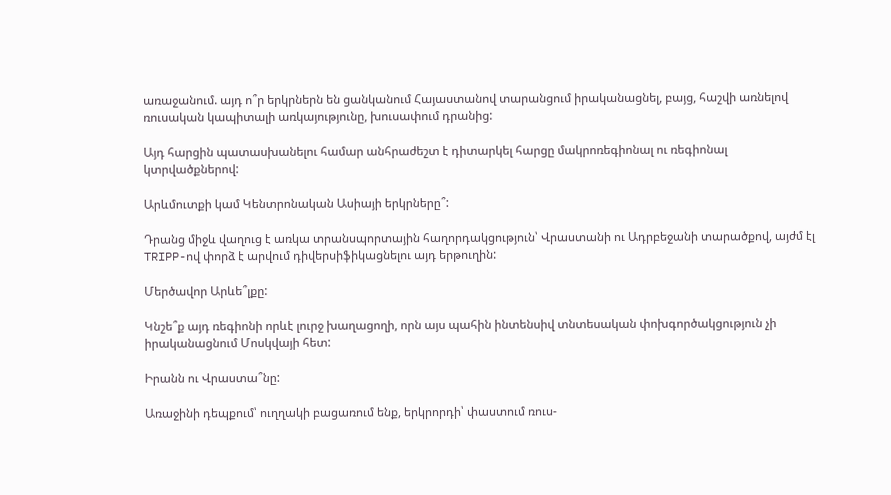առաջանում. այդ ո՞ր երկրներն են ցանկանում Հայաստանով տարանցում իրականացնել, բայց, հաշվի առնելով ռուսական կապիտալի առկայությունը, խուսափում դրանից:

Այդ հարցին պատասխանելու համար անհրաժեշտ է դիտարկել հարցը մակրոռեգիոնալ ու ռեգիոնալ կտրվածքներով:

Արևմուտքի կամ Կենտրոնական Ասիայի երկրները՞:

Դրանց միջև վաղուց է առկա տրանսպորտային հաղորդակցություն՝ Վրաստանի ու Ադրբեջանի տարածքով, այժմ էլ TRIPP-ով փորձ է արվում դիվերսիֆիկացնելու այդ երթուղին:

Մերծավոր Արևե՞լքը:

Կնշե՞ք այդ ռեգիոնի որևէ լուրջ խաղացողի, որն այս պահին ինտենսիվ տնտեսական փոխգործակցություն չի իրականացնում Մոսկվայի հետ:

Իրանն ու Վրաստա՞նը:

Առաջինի դեպքում՝ ուղղակի բացառում ենք, երկրորդի՝ փաստում ռուս-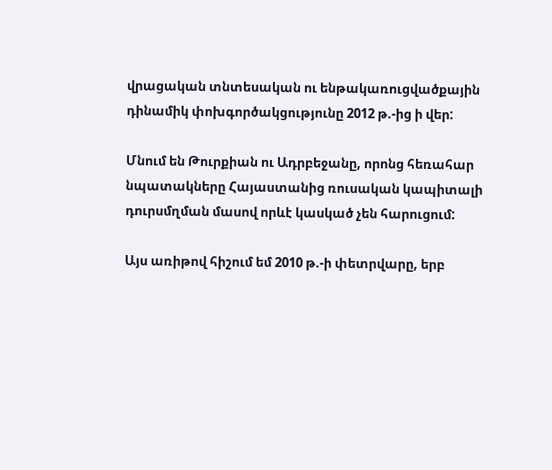վրացական տնտեսական ու ենթակառուցվածքային դինամիկ փոխգործակցությունը 2012 թ.-ից ի վեր:

Մնում են Թուրքիան ու Ադրբեջանը, որոնց հեռահար նպատակները Հայաստանից ռուսական կապիտալի դուրսմղման մասով որևէ կասկած չեն հարուցում:

Այս առիթով հիշում եմ 2010 թ.-ի փետրվարը, երբ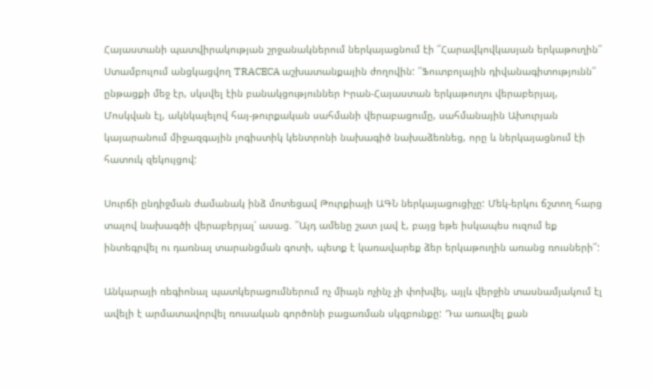Հայաստանի պատվիրակության շրջանակներում ներկայացնում էի ՛՛Հարավկովկասյան երկաթուղին՛՛ Ստամբուլում անցկացվող TRACECA աշխատանքային ժողովին: ՛՛Ֆուտբոլային դիվանագիտությունն՛՛ ընթացքի մեջ էր, սկսվել էին բանակցություններ Իրան-Հայաստան երկաթուղու վերաբերյալ, Մոսկվան էլ, ակնկալելով հայ-թուրքական սահմանի վերաբացումը, սահմանային Ախուրյան կայարանում միջազգային լոգիստիկ կենտրոնի նախագիծ նախաձեռնեց, որը և ներկայացնում էի հատուկ զեկույցով:

Սուրճի ընդիջման ժամանակ ինձ մոտեցավ Թուրքիայի ԱԳՆ ներկայացուցիչը: Մեկ-երկու ճշտող հարց տալով նախագծի վերաբերյալ՝ ասաց. ՛՛Այդ ամենը շատ լավ է, բայց եթե իսկապես ուզում եք ինտեգրվել ու դառնալ տարանցման գոտի, պետք է կառավարեք ձեր երկաթուղին առանց ռուսների՛՛:

Անկարայի ռեգիոնալ պատկերացումներում ոչ միայն ոչինչ չի փոխվել, այլև վերջին տասնամյակում էլ ավելի է արմատավորվել ռուսական գործոնի բացառման սկզբունքը: Դա առավել քան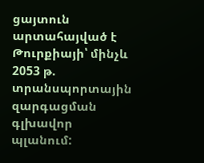ցայտուն արտահայված է Թուրքիայի՝ մինչև 2053 թ. տրանսպորտային զարգացման գլխավոր պլանում: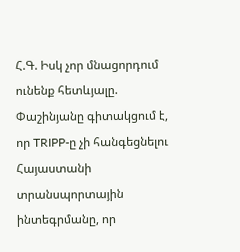Հ.Գ. Իսկ չոր մնացորդում ունենք հետևյալը. Փաշինյանը գիտակցում է, որ TRIPP-ը չի հանգեցնելու Հայաստանի տրանսպորտային ինտեգրմանը, որ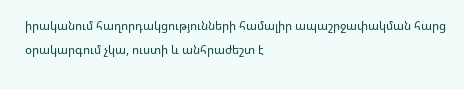իրականում հաղորդակցությունների համալիր ապաշրջափակման հարց օրակարգում չկա, ուստի և անհրաժեշտ է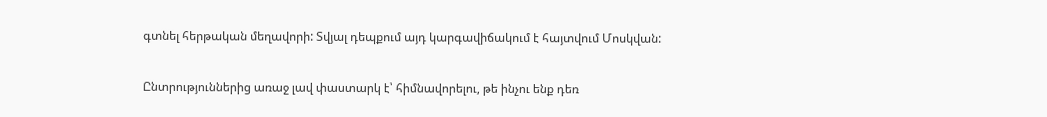գտնել հերթական մեղավորի: Տվյալ դեպքում այդ կարգավիճակում է հայտվում Մոսկվան:

Ընտրություններից առաջ լավ փաստարկ է՝ հիմնավորելու, թե ինչու ենք դեռ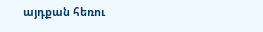այդքան հեռու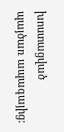խոստացված պայծառ ապագայից: